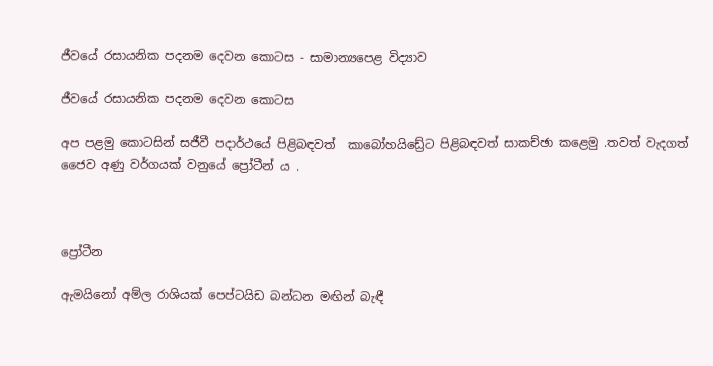ජීවයේ රසායනික පදනම දෙවන කොටස - සාමාන්‍යපෙළ විද්‍යාව

ජීවයේ රසායනික පදනම දෙවන කොටස

අප පළමු කොටසින් සජීවී පදාර්ථයේ පිළිබඳවත්  කාබෝහයිඩ්‍රේට පිළිබඳවත් සාකච්ඡා කළෙමු .තවත් වැදගත් ජෛව අණු වර්ගයක් වනුයේ ප්‍රෝටීන් ය .



ප්‍රෝටීන

ඇමයිනෝ අම්ල රාශියක් පෙප්ටයිඩ බන්ධන මඟින් බැඳී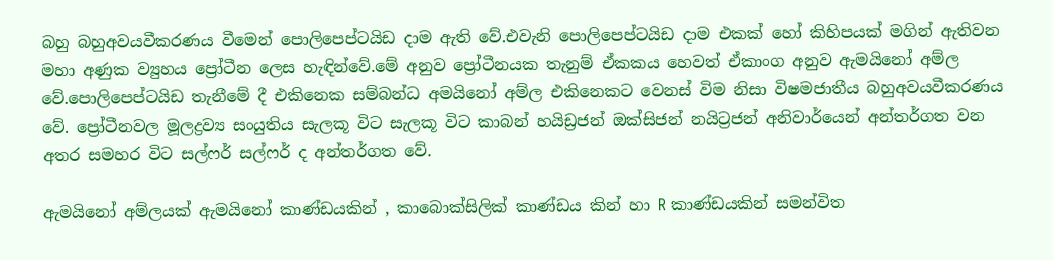බහු බහුඅවයවීකරණය වීමෙන් පොලිපෙප්ටයිඩ දාම ඇති වේ.එවැනි පොලිපෙප්ටයිඩ දාම එකක් හෝ කිහිපයක් මගින් ඇතිවන මහා අණුක ව්‍යුහය ප්‍රෝටීන ලෙස හැඳින්වේ.මේ අනුව ප්‍රෝටීනයක තැනුම් ඒකකය හෙවත් ඒකාංග අනුව ඇමයිනෝ අම්ල වේ.පොලිපෙප්ටයිඩ තැනීමේ දී එකිනෙක සම්බන්ධ අමයිනෝ අම්ල එකිනෙකට වෙනස් විම නිසා විෂමජාතීය බහුඅවයවීකරණය වේ. ප්‍රෝටීනවල මූලද්‍රව්‍ය සංයුතිය සැලකූ විට සැලකූ විට කාබන් හයිඩ්‍රජන් ඔක්සිජන් නයිට්‍රජන් අනිවාර්යෙන් අන්තර්ගත වන අතර සමහර විට සල්ෆර් සල්ෆර් ද අන්තර්ගත වේ.

ඇමයිනෝ අම්ලයක් ඇමයිනෝ කාණ්ඩයකින් , කාබොක්සිලික් කාණ්ඩය කින් හා R කාණ්ඩයකින් සමන්විත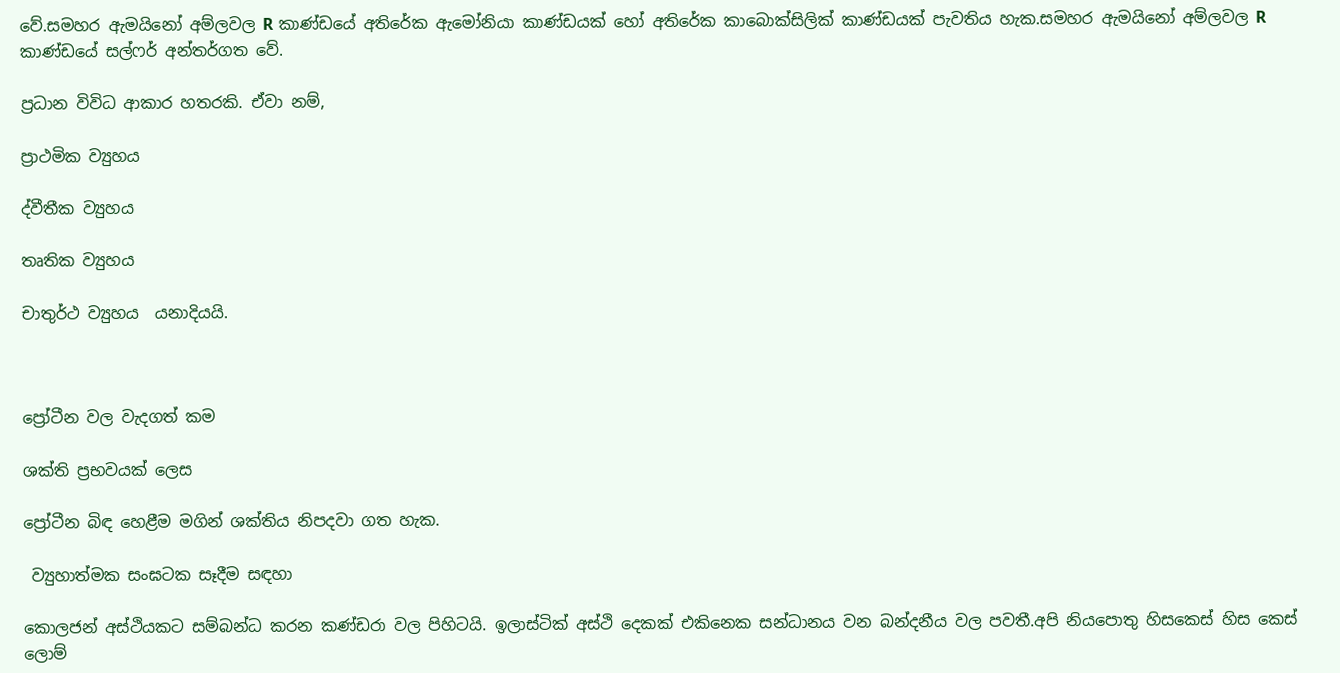වේ.සමහර ඇමයිනෝ අම්ලවල R කාණ්ඩයේ අතිරේක ඇමෝනියා කාණ්ඩයක් හෝ අතිරේක කාබොක්සිලික් කාණ්ඩයක් පැවතිය හැක.සමහර ඇමයිනෝ අම්ලවල R කාණ්ඩයේ සල්ෆර් අන්තර්ගත වේ.

ප්‍රධාන විවිධ ආකාර හතරකි. ඒවා නම්,

ප්‍රාථමික ව්‍යුහය

ද්වීතීක ව්‍යුහය

තෘතික ව්‍යුහය

චාතුර්ථ ව්‍යුහය  යනාදියයි.



ප්‍රෝටීන වල වැදගත් කම

ශක්ති ප්‍රභවයක් ලෙස

ප්‍රෝටීන බිඳ හෙළීම මගින් ශක්තිය නිපදවා ගත හැක.

 ව්‍යුහාත්මක සංඝටක සෑදීම සඳහා

කොලජන් අස්ථියකට සම්බන්ධ කරන කණ්ඩරා වල පිහිටයි. ඉලාස්ටික් අස්ථි දෙකක් එකිනෙක සන්ධානය වන බන්දනීය වල පවතී.අපි නියපොතු හිසකෙස් හිස කෙස් ලොම්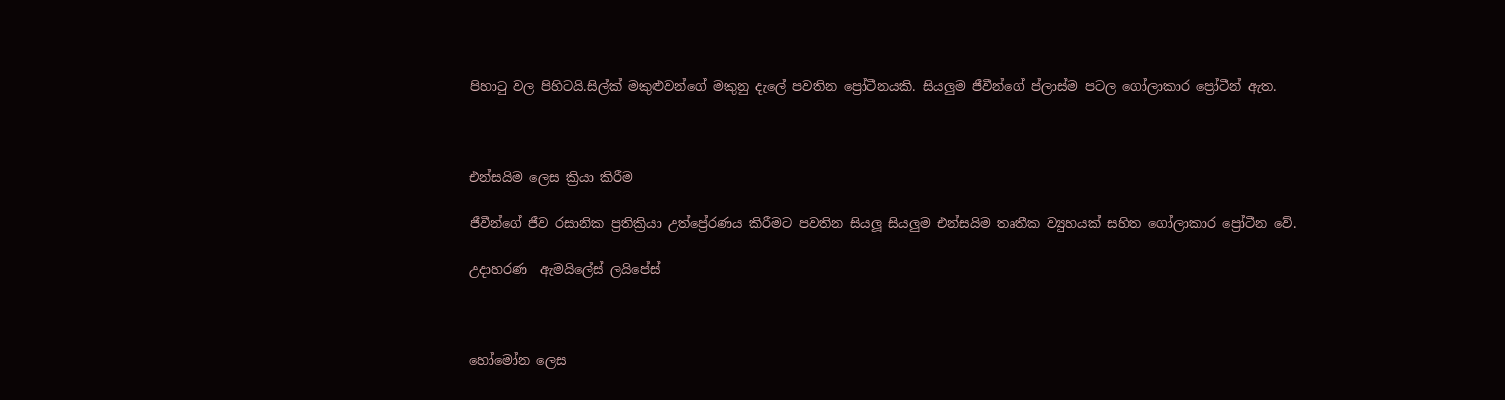පිහාටු වල පිහිටයි.සිල්ක් මකුළුවන්ගේ මකුනු දැලේ පවතින ප්‍රෝටීනයකි. සියලුම ජීවීන්ගේ ප්ලාස්ම පටල ගෝලාකාර ප්‍රෝටීන් ඇත.



එන්සයිම ලෙස ක්‍රියා කිරීම

ජීවීන්ගේ ජීව රසානික ප්‍රතික්‍රියා උත්ප්‍රේරණය කිරීමට පවතින සියලූ සියලුම එන්සයිම තෘතීක ව්‍යුහයක් සහිත ගෝලාකාර ප්‍රෝටීන වේ.

උදාහරණ  ඇමයිලේස් ලයිපේස්



හෝමෝන ලෙස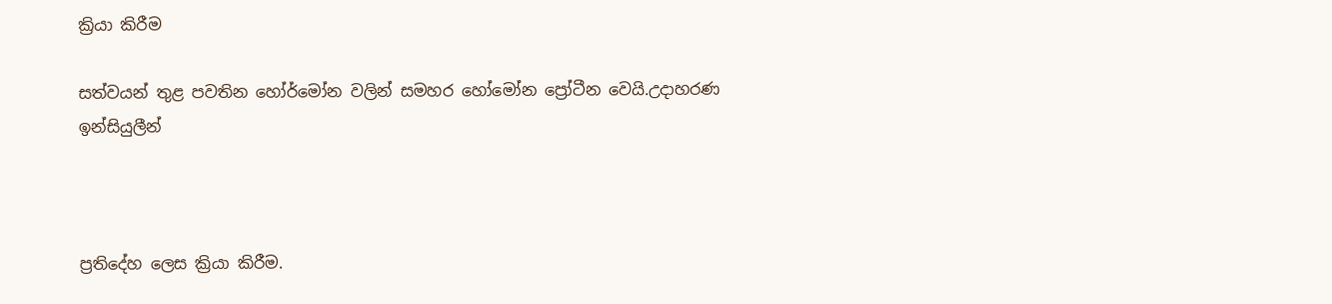ක්‍රියා කිරීම

සත්වයන් තුළ පවතින හෝර්මෝන වලින් සමහර හෝමෝන ප්‍රෝටීන වෙයි.උදාහරණ ඉන්සියුලීන්



ප්‍රතිදේහ ලෙස ක්‍රියා කිරීම.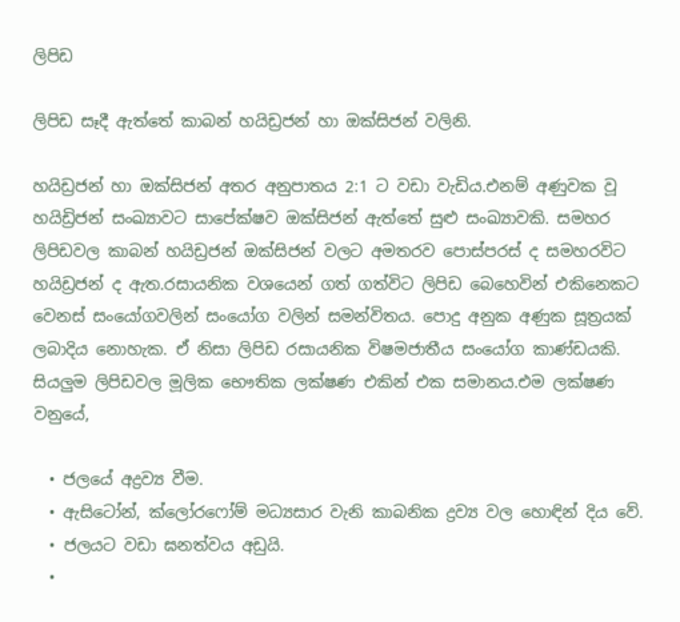ලිපිඩ

ලිපිඩ සෑදී ඇත්තේ කාබන් හයිඩ්‍රජන් හා ඔක්සිජන් වලිනි.

හයිඩ්‍රජන් හා ඔක්සිජන් අතර අනුපාතය 2:1 ට වඩා වැඩිය.එනම් අණුවක වූ හයිඩ්‍රිජන් සංඛ්‍යාවට සාපේක්ෂව ඔක්සිජන් ඇත්තේ සුළු සංඛ්‍යාවකි. සමහර ලිපිඩවල කාබන් හයිඩ්‍රජන් ඔක්සිජන් වලට අමතරව පොස්පරස් ද සමහරවිට හයිඩ්‍රජන් ද ඇත.රසායනික වශයෙන් ගත් ගත්විට ලිපිඩ බෙහෙවින් එකිනෙකට වෙනස් සංයෝගවලින් සංයෝග වලින් සමන්විතය. පොදු අනුක අණුක සූත්‍රයක් ලබාදිය නොහැක. ඒ නිසා ලිපිඩ රසායනික විෂමජාතීය සංයෝග කාණ්ඩයකි. සියලුම ලිපිඩවල මූලික භෞතික ලක්ෂණ එකින් එක සමානය.එම ලක්ෂණ වනුයේ,

  • ජලයේ අද්‍රව්‍ය වීම.
  • ඇසිටෝන්, ක්ලෝරෆෝම් මධ්‍යසාර වැනි කාබනික ද්‍රව්‍ය වල හොඳින් දිය වේ.
  • ජලයට වඩා ඝනත්වය අඩුයි.
  •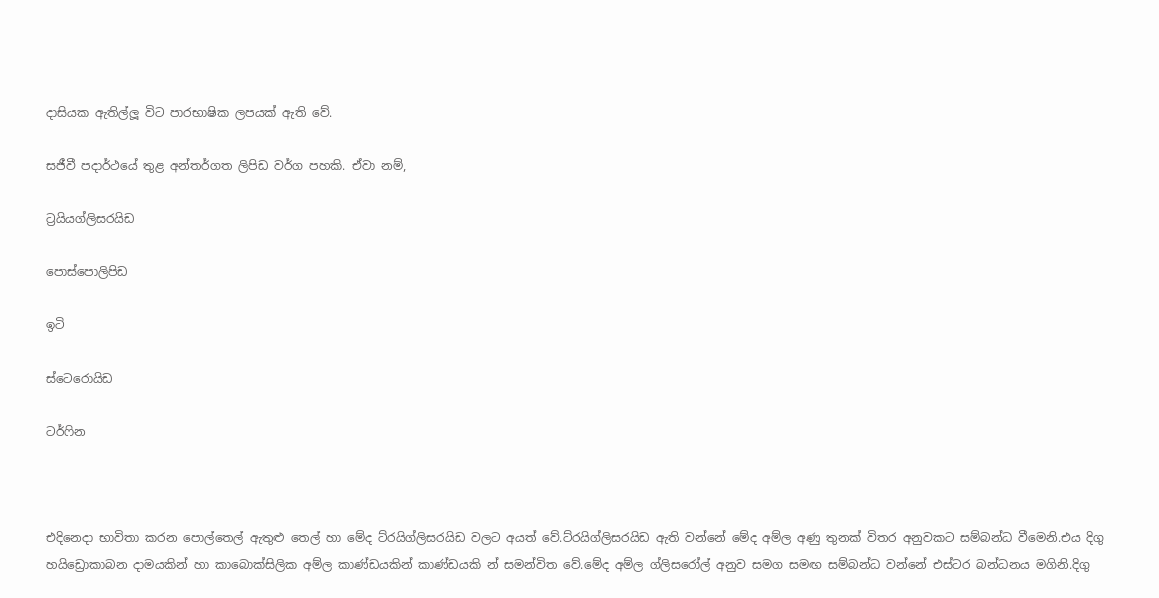දාසියක ඇතිල්ලූ විට පාරභාෂික ලපයක් ඇති වේ.

සජීවී පදාර්ථයේ තුළ අන්තර්ගත ලිපිඩ වර්ග පහකි. ඒවා නම්,

ට්‍රයියග්ලිසරයිඩ

පොස්පොලිපිඩ

ඉටි

ස්ටෙරොයිඩ

ටර්ෆින



එදිනෙදා භාවිතා කරන පොල්තෙල් ඇතුළු තෙල් හා මේද ට්රයිග්ලිසරයිඩ වලට අයත් වේ.ට්රයිග්ලිසරයිඩ ඇති වන්නේ මේද අම්ල අණු තුනක් විතර අනුවකට සම්බන්ධ වීමෙනි.එය දිගු හයිඩ්‍රොකාබන දාමයකින් හා කාබොක්සිලික අම්ල කාණ්ඩයකින් කාණ්ඩයකි න් සමන්විත වේ.මේද අම්ල ග්ලිසරෝල් අනුව සමග සමඟ සම්බන්ධ වන්නේ එස්ටර බන්ධනය මගිනි.දිගු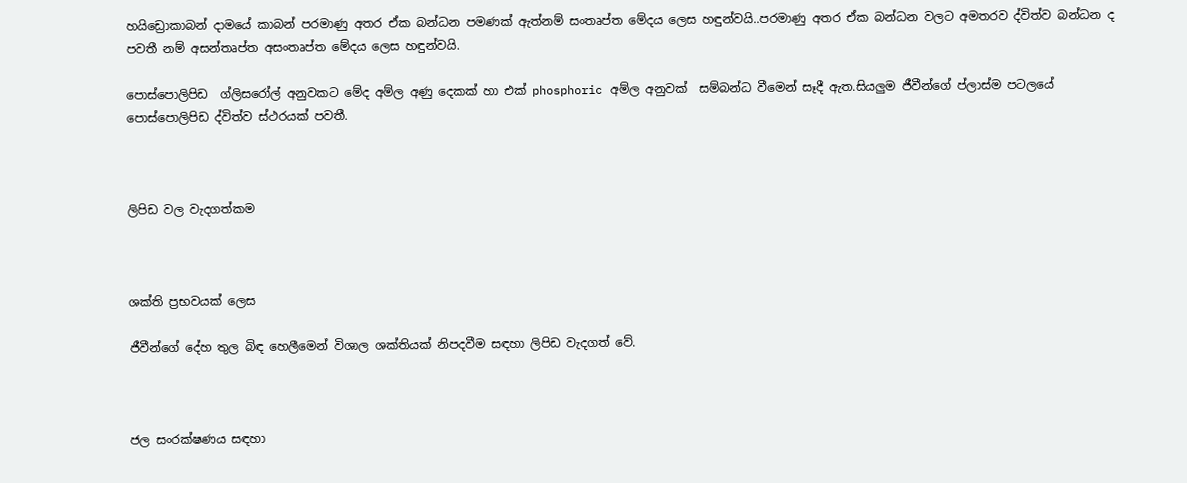හයිඩ්‍රොකාබන් දාමයේ කාබන් පරමාණු අතර ඒක බන්ධන පමණක් ඇත්නම් සංතෘප්ත මේදය ලෙස හඳුන්වයි..පරමාණු අතර ඒක බන්ධන වලට අමතරව ද්විත්ව බන්ධන ද පවතී නම් අසන්තෘප්ත අසංතෘප්ත මේදය ලෙස හඳුන්වයි.

පොස්පොලිපිඩ  ග්ලිසරෝල් අනුවකට මේද අම්ල අණු දෙකක් හා එක් phosphoric අම්ල අනුවක්  සම්බන්ධ වීමෙන් සෑදී ඇත.සියලුම ජීවීන්ගේ ප්ලාස්ම පටලයේ පොස්පොලිපිඩ ද්විත්ව ස්ථරයක් පවතී.



ලිපිඩ වල වැදගත්කම



ශක්ති ප්‍රභවයක් ලෙස

ජීවීන්ගේ දේහ තුල බිඳ හෙලීමෙන් විශාල ශක්තියක් නිපදවීම සඳහා ලිපිඩ වැදගත් වේ.



ජල සංරක්ෂණය සඳහා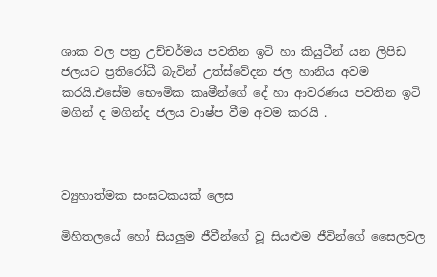ශාක වල පත්‍ර උච්චර්මය පවතින ඉටි හා කියුටීන් යන ලිපිඩ ජලයට ප්‍රතිරෝධී බැවින් උත්ස්වේදන ජල හානිය අවම කරයි.එසේම භෞමික කෘමීන්ගේ දේ හා ආවරණය පවතින ඉටි මගින් ද මගින්ද ජලය වාෂ්ප වීම අවම කරයි .



ව්‍යුහාත්මක සංඝටකයක් ලෙස

මිහිතලයේ හෝ සියලුම ජීවීන්ගේ වූ සියළුම ජීවින්ගේ සෛලවල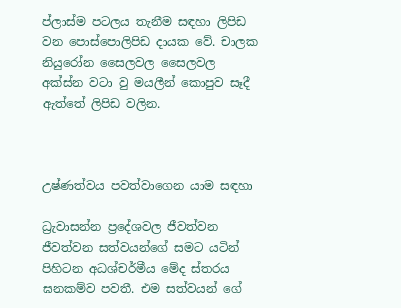ප්ලාස්ම පටලය තැනීම සඳහා ලිපිඩ වන පොස්පොලිපිඩ දායක වේ. චාලක නියුරෝන සෛලවල සෛලවල අක්ස්න වටා වු මයලීන් කොපුව සෑදී ඇත්තේ ලිපිඩ වලින.



උෂ්ණත්වය පවත්වාගෙන යාම සඳහා

ධ්‍රැවාසන්න ප්‍රදේශවල ජීවත්වන ජීවත්වන සත්වයන්ගේ සමට යටින් පිහිටන අධශ්චර්මීය මේද ස්තරය ඝනකම්ව පවතී. එම සත්වයන් ගේ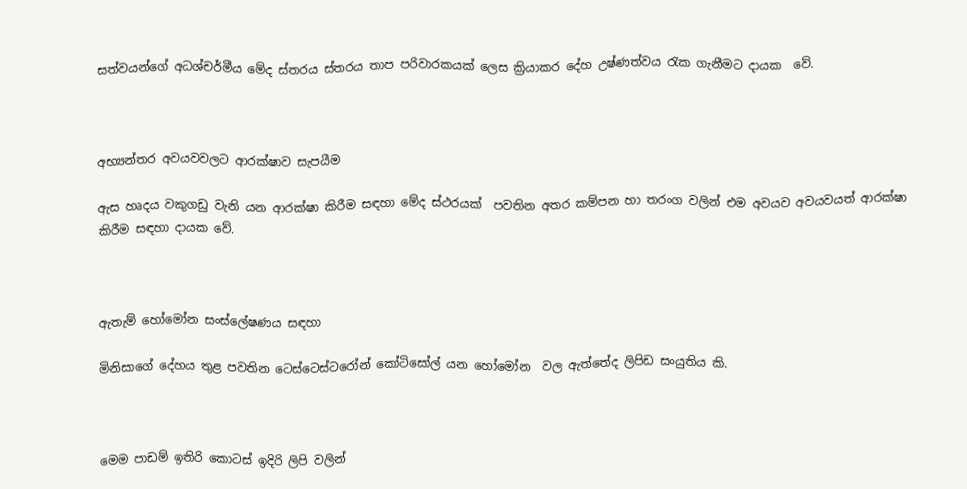සත්වයන්ගේ අධශ්චර්මීය මේද ස්තරය ස්තරය තාප පරිවාරකයක් ලෙස ක්‍රියාකර දේහ උෂ්ණත්වය රැක ගැනීමට දායක  වේ.



අභ්‍යන්තර අවයවවලට ආරක්ෂාව සැපයීම

ඇස හෘදය වකුගඩු වැනි යන ආරක්ෂා කිරීම සඳහා මේද ස්ථරයක්  පවතින අතර කම්පන හා තරංග වලින් එම අවයව අවයවයත් ආරක්ෂා කිරීම සඳහා දායක වේ.



ඇතැම් හෝමෝන සංස්ලේෂණය සඳහා

මිනිසාගේ දේහය තුළ පවතින ටෙස්ටෙස්ටරෝන් කෝටිසෝල් යන හෝමෝන  වල ඇත්තේද ලිපිඩ සංයුතිය කි.



මෙම පාඩම් ඉතිරි කොටස් ඉදිරි ලිපි වලින්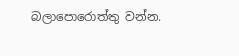බලාපොරොත්තු වන්න.